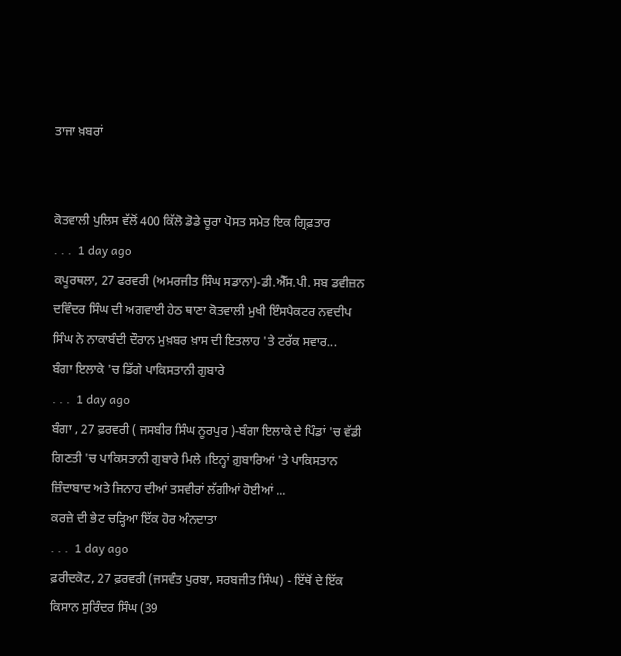ਤਾਜਾ ਖ਼ਬਰਾਂ


ਕੋਤਵਾਲੀ ਪੁਲਿਸ ਵੱਲੋਂ 400 ਕਿੱਲੋ ਡੋਡੇ ਚੂਰਾ ਪੋਸਤ ਸਮੇਤ ਇਕ ਗ੍ਰਿਫ਼ਤਾਰ
. . .  1 day ago
ਕਪੂਰਥਲਾ, 27 ਫਰਵਰੀ (ਅਮਰਜੀਤ ਸਿੰਘ ਸਡਾਨਾ)-ਡੀ.ਐੱਸ.ਪੀ. ਸਬ ਡਵੀਜ਼ਨ ਦਵਿੰਦਰ ਸਿੰਘ ਦੀ ਅਗਵਾਈ ਹੇਠ ਥਾਣਾ ਕੋਤਵਾਲੀ ਮੁਖੀ ਇੰਸਪੈਕਟਰ ਨਵਦੀਪ ਸਿੰਘ ਨੇ ਨਾਕਾਬੰਦੀ ਦੌਰਾਨ ਮੁਖ਼ਬਰ ਖ਼ਾਸ ਦੀ ਇਤਲਾਹ 'ਤੇ ਟਰੱਕ ਸਵਾਰ...
ਬੰਗਾ ਇਲਾਕੇ 'ਚ ਡਿੱਗੇ ਪਾਕਿਸਤਾਨੀ ਗੁਬਾਰੇ
. . .  1 day ago
ਬੰਗਾ , 27 ਫ਼ਰਵਰੀ ( ਜਸਬੀਰ ਸਿੰਘ ਨੂਰਪੁਰ )-ਬੰਗਾ ਇਲਾਕੇ ਦੇ ਪਿੰਡਾਂ 'ਚ ਵੱਡੀ ਗਿਣਤੀ 'ਚ ਪਾਕਿਸਤਾਨੀ ਗੁਬਾਰੇ ਮਿਲੇ ।ਇਨ੍ਹਾਂ ਗ਼ੁਬਾਰਿਆਂ 'ਤੇ ਪਾਕਿਸਤਾਨ ਜ਼ਿੰਦਾਬਾਦ ਅਤੇ ਜਿਨਾਹ ਦੀਆਂ ਤਸਵੀਰਾਂ ਲੱਗੀਆਂ ਹੋਈਆਂ ...
ਕਰਜ਼ੇ ਦੀ ਭੇਟ ਚੜ੍ਹਿਆ ਇੱਕ ਹੋਰ ਅੰਨਦਾਤਾ
. . .  1 day ago
ਫ਼ਰੀਦਕੋਟ, 27 ਫ਼ਰਵਰੀ (ਜਸਵੰਤ ਪੁਰਬਾ, ਸਰਬਜੀਤ ਸਿੰਘ) - ਇੱਥੋਂ ਦੇ ਇੱਕ ਕਿਸਾਨ ਸੁਰਿੰਦਰ ਸਿੰਘ (39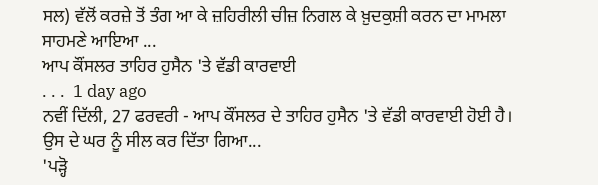ਸਲ) ਵੱਲੋਂ ਕਰਜ਼ੇ ਤੋਂ ਤੰਗ ਆ ਕੇ ਜ਼ਹਿਰੀਲੀ ਚੀਜ਼ ਨਿਗਲ ਕੇ ਖ਼ੁਦਕੁਸ਼ੀ ਕਰਨ ਦਾ ਮਾਮਲਾ ਸਾਹਮਣੇ ਆਇਆ ...
ਆਪ ਕੌਂਸਲਰ ਤਾਹਿਰ ਹੁਸੈਨ 'ਤੇ ਵੱਡੀ ਕਾਰਵਾਈ
. . .  1 day ago
ਨਵੀਂ ਦਿੱਲੀ, 27 ਫਰਵਰੀ - ਆਪ ਕੌਂਸਲਰ ਦੇ ਤਾਹਿਰ ਹੁਸੈਨ 'ਤੇ ਵੱਡੀ ਕਾਰਵਾਈ ਹੋਈ ਹੈ। ਉਸ ਦੇ ਘਰ ਨੂੰ ਸੀਲ ਕਰ ਦਿੱਤਾ ਗਿਆ...
'ਪੜ੍ਹੋ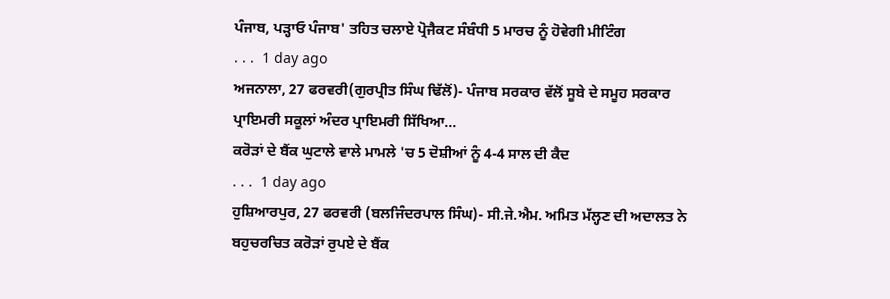ਪੰਜਾਬ, ਪੜ੍ਹਾਓ ਪੰਜਾਬ' ਤਹਿਤ ਚਲਾਏ ਪ੍ਰੋਜੈਕਟ ਸੰਬੰਧੀ 5 ਮਾਰਚ ਨੂੰ ਹੋਵੇਗੀ ਮੀਟਿੰਗ
. . .  1 day ago
ਅਜਨਾਲਾ, 27 ਫਰਵਰੀ(ਗੁਰਪ੍ਰੀਤ ਸਿੰਘ ਢਿੱਲੋਂ)- ਪੰਜਾਬ ਸਰਕਾਰ ਵੱਲੋਂ ਸੂਬੇ ਦੇ ਸਮੂਹ ਸਰਕਾਰ ਪ੍ਰਾਇਮਰੀ ਸਕੂਲਾਂ ਅੰਦਰ ਪ੍ਰਾਇਮਰੀ ਸਿੱਖਿਆ...
ਕਰੋੜਾਂ ਦੇ ਬੈਂਕ ਘੁਟਾਲੇ ਵਾਲੇ ਮਾਮਲੇ 'ਚ 5 ਦੋਸ਼ੀਆਂ ਨੂੰ 4-4 ਸਾਲ ਦੀ ਕੈਦ
. . .  1 day ago
ਹੁਸ਼ਿਆਰਪੁਰ, 27 ਫਰਵਰੀ (ਬਲਜਿੰਦਰਪਾਲ ਸਿੰਘ)- ਸੀ.ਜੇ.ਐਮ. ਅਮਿਤ ਮੱਲ੍ਹਣ ਦੀ ਅਦਾਲਤ ਨੇ ਬਹੁਚਰਚਿਤ ਕਰੋੜਾਂ ਰੁਪਏ ਦੇ ਬੈਂਕ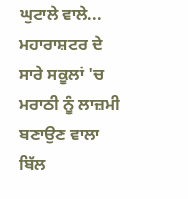ਘੁਟਾਲੇ ਵਾਲੇ...
ਮਹਾਰਾਸ਼ਟਰ ਦੇ ਸਾਰੇ ਸਕੂਲਾਂ 'ਚ ਮਰਾਠੀ ਨੂੰ ਲਾਜ਼ਮੀ ਬਣਾਉਣ ਵਾਲਾ ਬਿੱਲ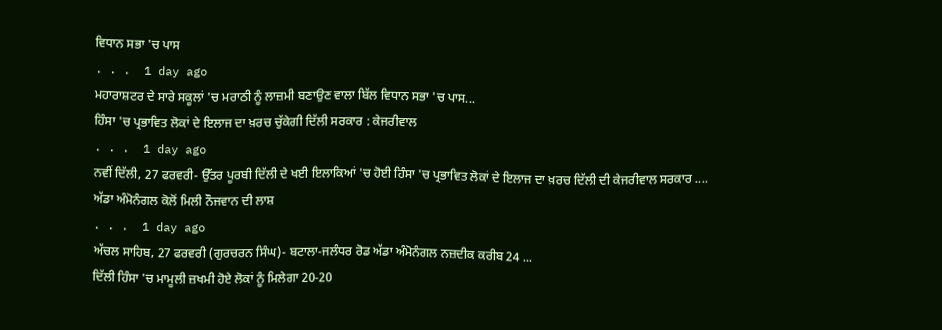ਵਿਧਾਨ ਸਭਾ 'ਚ ਪਾਸ
. . .  1 day ago
ਮਹਾਰਾਸ਼ਟਰ ਦੇ ਸਾਰੇ ਸਕੂਲਾਂ 'ਚ ਮਰਾਠੀ ਨੂੰ ਲਾਜ਼ਮੀ ਬਣਾਉਣ ਵਾਲਾ ਬਿੱਲ ਵਿਧਾਨ ਸਭਾ 'ਚ ਪਾਸ...
ਹਿੰਸਾ 'ਚ ਪ੍ਰਭਾਵਿਤ ਲੋਕਾਂ ਦੇ ਇਲਾਜ ਦਾ ਖ਼ਰਚ ਚੁੱਕੇਗੀ ਦਿੱਲੀ ਸਰਕਾਰ : ਕੇਜਰੀਵਾਲ
. . .  1 day ago
ਨਵੀਂ ਦਿੱਲੀ, 27 ਫਰਵਰੀ- ਉੱਤਰ ਪੂਰਬੀ ਦਿੱਲੀ ਦੇ ਖਈ ਇਲਾਕਿਆਂ 'ਚ ਹੋਈ ਹਿੰਸਾ 'ਚ ਪ੍ਰਭਾਵਿਤ ਲੋਕਾਂ ਦੇ ਇਲਾਜ ਦਾ ਖ਼ਰਚ ਦਿੱਲੀ ਦੀ ਕੇਜਰੀਵਾਲ ਸਰਕਾਰ ....
ਅੱਡਾ ਅੰਮੋਨੰਗਲ ਕੋਲੋਂ ਮਿਲੀ ਨੌਜਵਾਨ ਦੀ ਲਾਸ਼
. . .  1 day ago
ਅੱਚਲ ਸਾਹਿਬ, 27 ਫਰਵਰੀ (ਗੁਰਚਰਨ ਸਿੰਘ)- ਬਟਾਲਾ-ਜਲੰਧਰ ਰੋਡ ਅੱਡਾ ਅੰਮੋਨੰਗਲ ਨਜ਼ਦੀਕ ਕਰੀਬ 24 ...
ਦਿੱਲੀ ਹਿੰਸਾ 'ਚ ਮਾਮੂਲੀ ਜ਼ਖਮੀ ਹੋਏ ਲੋਕਾਂ ਨੂੰ ਮਿਲੇਗਾ 20-20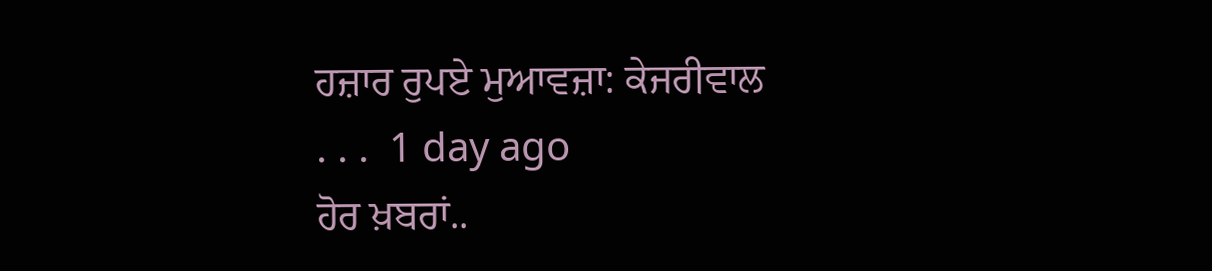ਹਜ਼ਾਰ ਰੁਪਏ ਮੁਆਵਜ਼ਾ: ਕੇਜਰੀਵਾਲ
. . .  1 day ago
ਹੋਰ ਖ਼ਬਰਾਂ..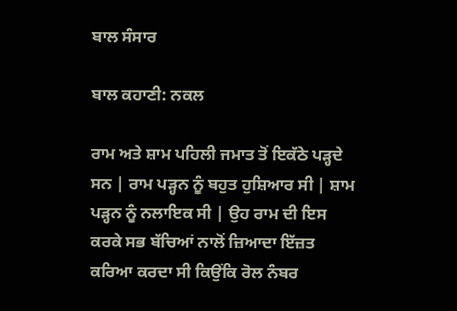ਬਾਲ ਸੰਸਾਰ

ਬਾਲ ਕਹਾਣੀ: ਨਕਲ

ਰਾਮ ਅਤੇ ਸ਼ਾਮ ਪਹਿਲੀ ਜਮਾਤ ਤੋਂ ਇਕੱਠੇ ਪੜ੍ਹਦੇ ਸਨ | ਰਾਮ ਪੜ੍ਹਨ ਨੂੰ ਬਹੁਤ ਹੁਸ਼ਿਆਰ ਸੀ | ਸ਼ਾਮ ਪੜ੍ਹਨ ਨੂੰ ਨਲਾਇਕ ਸੀ | ਉਹ ਰਾਮ ਦੀ ਇਸ ਕਰਕੇ ਸਭ ਬੱਚਿਆਂ ਨਾਲੋਂ ਜ਼ਿਆਦਾ ਇੱਜ਼ਤ ਕਰਿਆ ਕਰਦਾ ਸੀ ਕਿਉਂਕਿ ਰੋਲ ਨੰਬਰ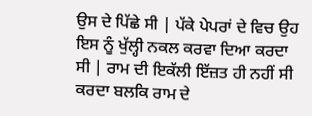ਉਸ ਦੇ ਪਿੱਛੇ ਸੀ | ਪੱਕੇ ਪੇਪਰਾਂ ਦੇ ਵਿਚ ਉਹ ਇਸ ਨੂੰ ਖੁੱਲ੍ਹੀ ਨਕਲ ਕਰਵਾ ਦਿਆ ਕਰਦਾ ਸੀ | ਰਾਮ ਦੀ ਇਕੱਲੀ ਇੱਜ਼ਤ ਹੀ ਨਹੀਂ ਸੀ ਕਰਦਾ ਬਲਕਿ ਰਾਮ ਦੇ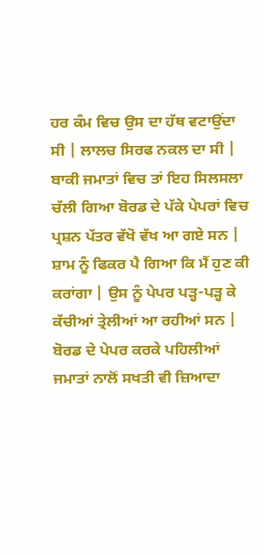ਹਰ ਕੰਮ ਵਿਚ ਉਸ ਦਾ ਹੱਥ ਵਟਾਉਂਦਾ ਸੀ | ਲਾਲਚ ਸਿਰਫ ਨਕਲ ਦਾ ਸੀ | ਬਾਕੀ ਜਮਾਤਾਂ ਵਿਚ ਤਾਂ ਇਹ ਸਿਲਸਲਾ ਚੱਲੀ ਗਿਆ ਬੋਰਡ ਦੇ ਪੱਕੇ ਪੇਪਰਾਂ ਵਿਚ ਪ੍ਰਸ਼ਨ ਪੱਤਰ ਵੱਖੋ ਵੱਖ ਆ ਗਏ ਸਨ | ਸ਼ਾਮ ਨੂੰ ਫਿਕਰ ਪੈ ਗਿਆ ਕਿ ਮੈਂ ਹੁਣ ਕੀ ਕਰਾਂਗਾ | ਉਸ ਨੂੰ ਪੇਪਰ ਪੜ੍ਹ-ਪੜ੍ਹ ਕੇ ਕੱਚੀਆਂ ਤ੍ਰੇਲੀਆਂ ਆ ਰਹੀਆਂ ਸਨ | ਬੋਰਡ ਦੇ ਪੇਪਰ ਕਰਕੇ ਪਹਿਲੀਆਂ ਜਮਾਤਾਂ ਨਾਲੋਂ ਸਖਤੀ ਵੀ ਜ਼ਿਆਦਾ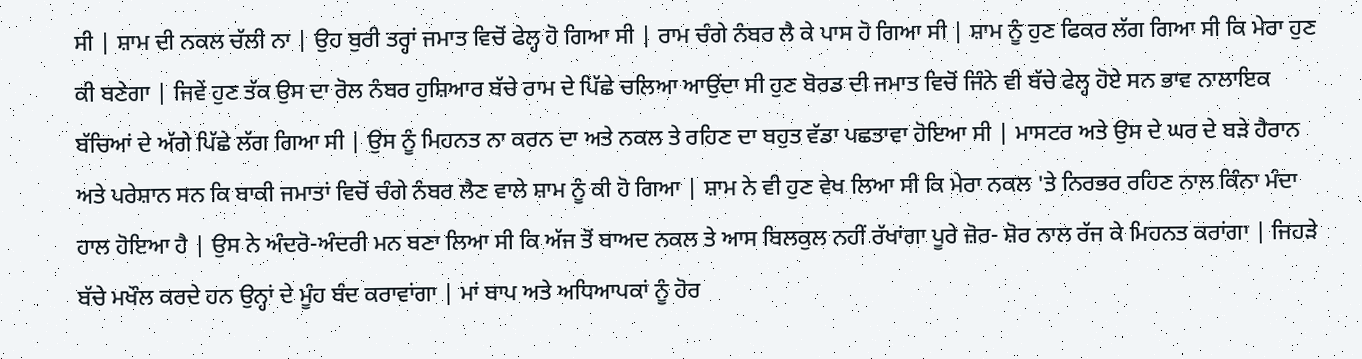ਸੀ | ਸ਼ਾਮ ਦੀ ਨਕਲ ਚੱਲੀ ਨਾ | ਉਹ ਬੁਰੀ ਤਰ੍ਹਾਂ ਜਮਾਤ ਵਿਚੋਂ ਫੇਲ੍ਹ ਹੋ ਗਿਆ ਸੀ | ਰਾਮ ਚੰਗੇ ਨੰਬਰ ਲੈ ਕੇ ਪਾਸ ਹੋ ਗਿਆ ਸੀ | ਸ਼ਾਮ ਨੂੰ ਹੁਣ ਫਿਕਰ ਲੱਗ ਗਿਆ ਸੀ ਕਿ ਮੇਰਾ ਹੁਣ ਕੀ ਬਣੇਗਾ | ਜਿਵੇਂ ਹੁਣ ਤੱਕ ਉਸ ਦਾ ਰੋਲ ਨੰਬਰ ਹੁਸ਼ਿਆਰ ਬੱਚੇ ਰਾਮ ਦੇ ਪਿੱਛੇ ਚਲਿਆ ਆਉਂਦਾ ਸੀ ਹੁਣ ਬੋਰਡ ਦੀ ਜਮਾਤ ਵਿਚੋਂ ਜਿੰਨੇ ਵੀ ਬੱਚੇ ਫੇਲ੍ਹ ਹੋਏ ਸਨ ਭਾਵ ਨਾਲਾਇਕ ਬੱਚਿਆਂ ਦੇ ਅੱਗੇ ਪਿੱਛੇ ਲੱਗ ਗਿਆ ਸੀ | ਉਸ ਨੂੰ ਮਿਹਨਤ ਨਾ ਕਰਨ ਦਾ ਅਤੇ ਨਕਲ ਤੇ ਰਹਿਣ ਦਾ ਬਹੁਤ ਵੱਡਾ ਪਛਤਾਵਾ ਹੋਇਆ ਸੀ | ਮਾਸਟਰ ਅਤੇ ਉਸ ਦੇ ਘਰ ਦੇ ਬੜੇ ਹੈਰਾਨ ਅਤੇ ਪਰੇਸ਼ਾਨ ਸਨ ਕਿ ਬਾਕੀ ਜਮਾਤਾਂ ਵਿਚੋਂ ਚੰਗੇ ਨੰਬਰ ਲੈਣ ਵਾਲੇ ਸ਼ਾਮ ਨੂੰ ਕੀ ਹੋ ਗਿਆ | ਸ਼ਾਮ ਨੇ ਵੀ ਹੁਣ ਵੇਖ ਲਿਆ ਸੀ ਕਿ ਮੇਰਾ ਨਕਲ 'ਤੇ ਨਿਰਭਰ ਰਹਿਣ ਨਾਲ ਕਿੰਨਾ ਮੰਦਾ ਹਾਲ ਹੋਇਆ ਹੈ | ਉਸ ਨੇ ਅੰਦਰੋ-ਅੰਦਰੀ ਮਨ ਬਣਾ ਲਿਆ ਸੀ ਕਿ ਅੱਜ ਤੋਂ ਬਾਅਦ ਨਕਲ ਤੇ ਆਸ ਬਿਲਕੁਲ ਨਹੀਂ ਰੱਖਾਂਗਾ ਪੂਰੇ ਜ਼ੋਰ- ਸ਼ੋਰ ਨਾਲ ਰੱਜ ਕੇ ਮਿਹਨਤ ਕਰਾਂਗਾ | ਜਿਹੜੇ ਬੱਚੇ ਮਖੌਲ ਕਰਦੇ ਹਨ ਉਨ੍ਹਾਂ ਦੇ ਮੂੰਹ ਬੰਦ ਕਰਾਵਾਂਗਾ | ਮਾਂ ਬਾਪ ਅਤੇ ਅਧਿਆਪਕਾਂ ਨੂੰ ਹੋਰ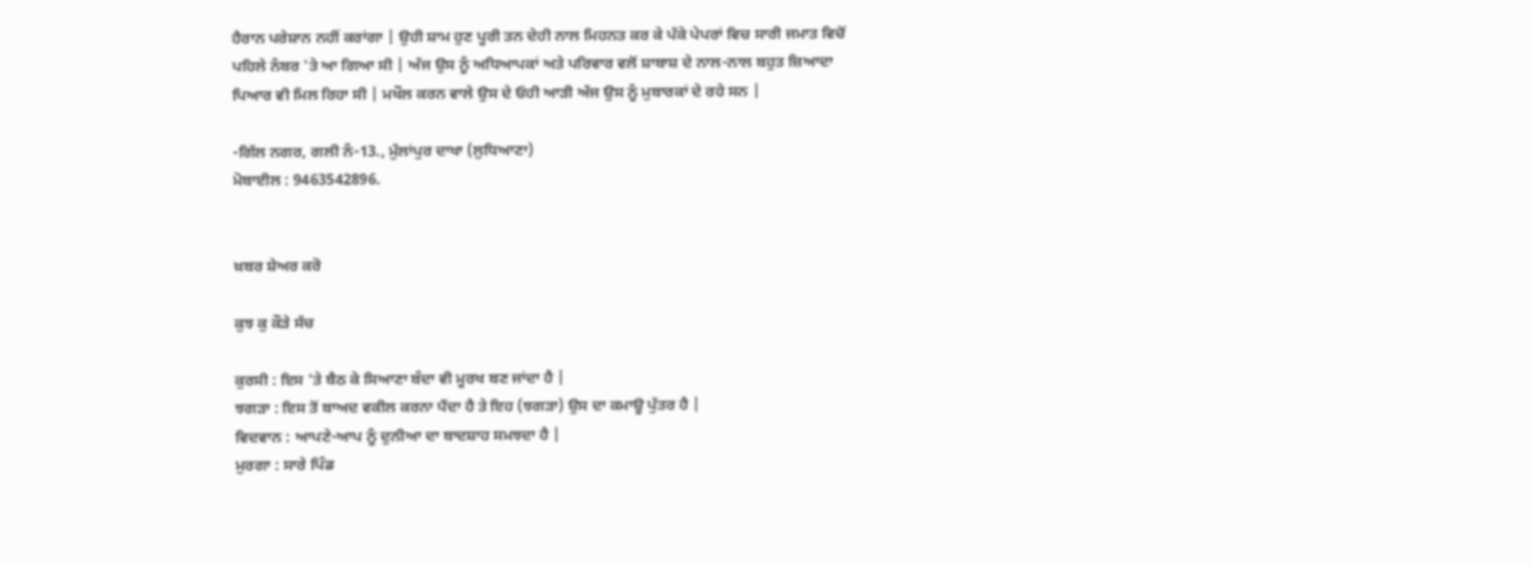ਹੈਰਾਨ ਪਰੇਸ਼ਾਨ ਨਹੀਂ ਕਰਾਂਗਾ | ਉਹੀ ਸ਼ਾਮ ਹੁਣ ਪੂਰੀ ਤਨ ਦੇਹੀ ਨਾਲ ਮਿਹਨਤ ਕਰ ਕੇ ਪੱਕੇ ਪੇਪਰਾਂ ਵਿਚ ਸਾਰੀ ਜਮਾਤ ਵਿਚੋਂ ਪਹਿਲੇ ਨੰਬਰ 'ਤੇ ਆ ਗਿਆ ਸੀ | ਅੱਜ ਉਸ ਨੂੰ ਅਧਿਆਪਕਾਂ ਅਤੇ ਪਰਿਵਾਰ ਵਲੋਂ ਸ਼ਾਬਾਸ਼ ਦੇ ਨਾਲ-ਨਾਲ ਬਹੁਤ ਜ਼ਿਆਦਾ ਪਿਆਰ ਵੀ ਮਿਲ ਰਿਹਾ ਸੀ | ਮਖੌਲ ਕਰਨ ਵਾਲੇ ਉਸ ਦੇ ਓਹੀ ਆੜੀ ਅੱਜ ਉਸ ਨੂੰ ਮੁਬਾਰਕਾਂ ਦੇ ਰਹੇ ਸਨ |

-ਗਿੱਲ ਨਗਰ, ਗਲੀ ਨੰ-13., ਮੁੱਲਾਂਪੁਰ ਦਾਖਾ (ਲੁਧਿਆਣਾ)
ਮੋਬਾਈਲ : 9463542896.


ਖ਼ਬਰ ਸ਼ੇਅਰ ਕਰੋ

ਕੁਝ ਕੁ ਕੌੜੇ ਸੱਚ

ਕੁਰਸੀ : ਇਸ 'ਤੇ ਬੈਠ ਕੇ ਸਿਆਣਾ ਬੰਦਾ ਵੀ ਮੂਰਖ ਬਣ ਜਾਂਦਾ ਹੈ |
ਝਗੜਾ : ਇਸ ਤੋਂ ਬਾਅਦ ਵਕੀਲ ਕਰਨਾ ਪੈਂਦਾ ਹੈ ਤੇ ਇਹ (ਝਗੜਾ) ਉਸ ਦਾ ਕਮਾਊ ਪੁੱਤਰ ਹੈ |
ਵਿਦਵਾਨ : ਆਪਣੇ-ਆਪ ਨੂੰ ਦੁਨੀਆ ਦਾ ਬਾਦਸ਼ਾਹ ਸਮਝਦਾ ਹੈ |
ਮੁਰਗਾ : ਸਾਰੇ ਪਿੰਡ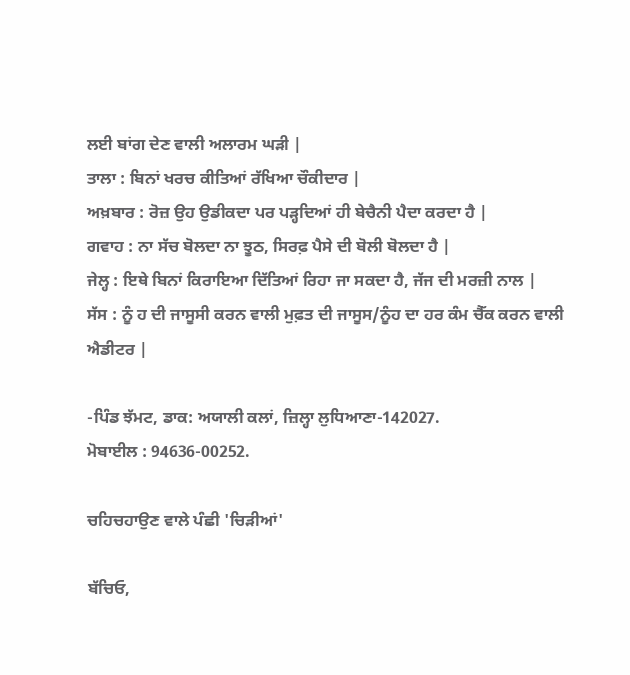ਲਈ ਬਾਂਗ ਦੇਣ ਵਾਲੀ ਅਲਾਰਮ ਘੜੀ |
ਤਾਲਾ : ਬਿਨਾਂ ਖਰਚ ਕੀਤਿਆਂ ਰੱਖਿਆ ਚੌਕੀਦਾਰ |
ਅਖ਼ਬਾਰ : ਰੋਜ਼ ਉਹ ਉਡੀਕਦਾ ਪਰ ਪੜ੍ਹਦਿਆਂ ਹੀ ਬੇਚੈਨੀ ਪੈਦਾ ਕਰਦਾ ਹੈ |
ਗਵਾਹ : ਨਾ ਸੱਚ ਬੋਲਦਾ ਨਾ ਝੂਠ, ਸਿਰਫ਼ ਪੈਸੇ ਦੀ ਬੋਲੀ ਬੋਲਦਾ ਹੈ |
ਜੇਲ੍ਹ : ਇਥੇ ਬਿਨਾਂ ਕਿਰਾਇਆ ਦਿੱਤਿਆਂ ਰਿਹਾ ਜਾ ਸਕਦਾ ਹੈ, ਜੱਜ ਦੀ ਮਰਜ਼ੀ ਨਾਲ |
ਸੱਸ : ਨੂੰ ਹ ਦੀ ਜਾਸੂਸੀ ਕਰਨ ਵਾਲੀ ਮੁਫ਼ਤ ਦੀ ਜਾਸੂਸ/ਨੂੰਹ ਦਾ ਹਰ ਕੰਮ ਚੈੱਕ ਕਰਨ ਵਾਲੀ ਐਡੀਟਰ |

-ਪਿੰਡ ਝੱਮਟ, ਡਾਕ: ਅਯਾਲੀ ਕਲਾਂ, ਜ਼ਿਲ੍ਹਾ ਲੁਧਿਆਣਾ-142027.
ਮੋਬਾਈਲ : 94636-00252.

ਚਹਿਚਹਾਉਣ ਵਾਲੇ ਪੰਛੀ 'ਚਿੜੀਆਂ'

ਬੱਚਿਓ,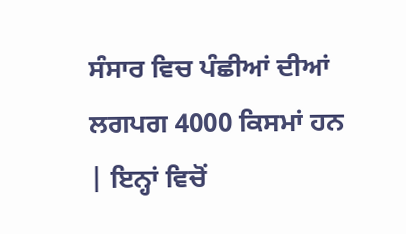ਸੰਸਾਰ ਵਿਚ ਪੰਛੀਆਂ ਦੀਆਂ ਲਗਪਗ 4000 ਕਿਸਮਾਂ ਹਨ | ਇਨ੍ਹਾਂ ਵਿਚੋਂ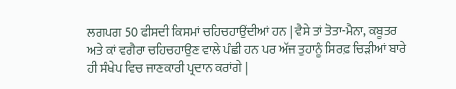ਲਗਪਗ 50 ਫੀਸਦੀ ਕਿਸਮਾਂ ਚਹਿਚਹਾਉਂਦੀਆਂ ਹਨ | ਵੈਸੇ ਤਾਂ ਤੋਤਾ-ਮੈਨਾ, ਕਬੂਤਰ ਅਤੇ ਕਾਂ ਵਗੈਰਾ ਚਹਿਚਹਾਉਣ ਵਾਲੇ ਪੰਛੀ ਹਨ ਪਰ ਅੱਜ ਤੁਹਾਨੂੰ ਸਿਰਫ਼ ਚਿੜੀਆਂ ਬਾਰੇ ਹੀ ਸੰਖੇਪ ਵਿਚ ਜਾਣਕਾਰੀ ਪ੍ਰਦਾਨ ਕਰਾਂਗੇ |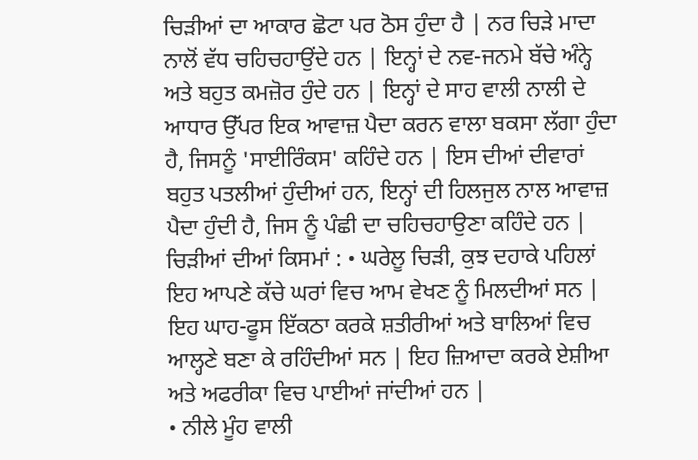ਚਿੜੀਆਂ ਦਾ ਆਕਾਰ ਛੋਟਾ ਪਰ ਠੋਸ ਹੁੰਦਾ ਹੈ | ਨਰ ਚਿੜੇ ਮਾਦਾ ਨਾਲੋਂ ਵੱਧ ਚਹਿਚਹਾਉਂਦੇ ਹਨ | ਇਨ੍ਹਾਂ ਦੇ ਨਵ-ਜਨਮੇ ਬੱਚੇ ਅੰਨ੍ਹੇ ਅਤੇ ਬਹੁਤ ਕਮਜ਼ੋਰ ਹੁੰਦੇ ਹਨ | ਇਨ੍ਹਾਂ ਦੇ ਸਾਹ ਵਾਲੀ ਨਾਲੀ ਦੇ ਆਧਾਰ ਉੱਪਰ ਇਕ ਆਵਾਜ਼ ਪੈਦਾ ਕਰਨ ਵਾਲਾ ਬਕਸਾ ਲੱਗਾ ਹੁੰਦਾ ਹੈ, ਜਿਸਨੂੰ 'ਸਾਈਰਿੰਕਸ' ਕਹਿੰਦੇ ਹਨ | ਇਸ ਦੀਆਂ ਦੀਵਾਰਾਂ ਬਹੁਤ ਪਤਲੀਆਂ ਹੁੰਦੀਆਂ ਹਨ, ਇਨ੍ਹਾਂ ਦੀ ਹਿਲਜੁਲ ਨਾਲ ਆਵਾਜ਼ ਪੈਦਾ ਹੁੰਦੀ ਹੈ, ਜਿਸ ਨੂੰ ਪੰਛੀ ਦਾ ਚਹਿਚਹਾਉਣਾ ਕਹਿੰਦੇ ਹਨ |
ਚਿੜੀਆਂ ਦੀਆਂ ਕਿਸਮਾਂ : • ਘਰੇਲੂ ਚਿੜੀ, ਕੁਝ ਦਹਾਕੇ ਪਹਿਲਾਂ ਇਹ ਆਪਣੇ ਕੱਚੇ ਘਰਾਂ ਵਿਚ ਆਮ ਵੇਖਣ ਨੂੰ ਮਿਲਦੀਆਂ ਸਨ | ਇਹ ਘਾਹ-ਫੂਸ ਇੱਕਠਾ ਕਰਕੇ ਸ਼ਤੀਰੀਆਂ ਅਤੇ ਬਾਲਿਆਂ ਵਿਚ ਆਲ੍ਹਣੇ ਬਣਾ ਕੇ ਰਹਿੰਦੀਆਂ ਸਨ | ਇਹ ਜ਼ਿਆਦਾ ਕਰਕੇ ਏਸ਼ੀਆ ਅਤੇ ਅਫਰੀਕਾ ਵਿਚ ਪਾਈਆਂ ਜਾਂਦੀਆਂ ਹਨ |
• ਨੀਲੇ ਮੂੰਹ ਵਾਲੀ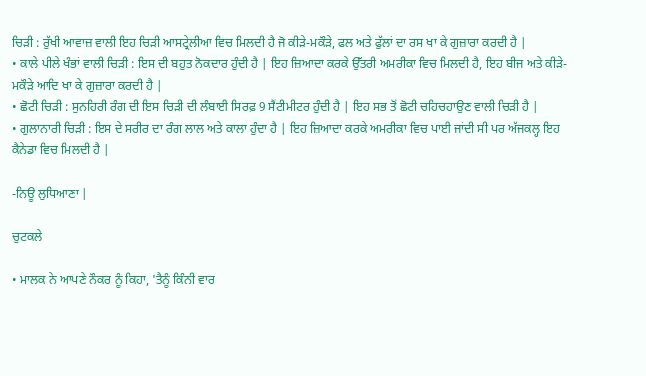ਚਿੜੀ : ਰੁੱਖੀ ਆਵਾਜ਼ ਵਾਲੀ ਇਹ ਚਿੜੀ ਆਸਟ੍ਰੇਲੀਆ ਵਿਚ ਮਿਲਦੀ ਹੈ ਜੋ ਕੀੜੇ-ਮਕੌੜੇ, ਫਲ ਅਤੇ ਫੁੱਲਾਂ ਦਾ ਰਸ ਖਾ ਕੇ ਗੁਜ਼ਾਰਾ ਕਰਦੀ ਹੈ |
• ਕਾਲੇ ਪੀਲੇ ਖੰਭਾਂ ਵਾਲੀ ਚਿੜੀ : ਇਸ ਦੀ ਬਹੁਤ ਨੋਕਦਾਰ ਹੁੰਦੀ ਹੈ | ਇਹ ਜ਼ਿਆਦਾ ਕਰਕੇ ਉੱਤਰੀ ਅਮਰੀਕਾ ਵਿਚ ਮਿਲਦੀ ਹੈ, ਇਹ ਬੀਜ ਅਤੇ ਕੀੜੇ-ਮਕੌੜੇ ਆਦਿ ਖਾ ਕੇ ਗੁਜ਼ਾਰਾ ਕਰਦੀ ਹੈ |
• ਛੋਟੀ ਚਿੜੀ : ਸੁਨਹਿਰੀ ਰੰਗ ਦੀ ਇਸ ਚਿੜੀ ਦੀ ਲੰਬਾਈ ਸਿਰਫ਼ 9 ਸੈਂਟੀਮੀਟਰ ਹੁੰਦੀ ਹੈ | ਇਹ ਸਭ ਤੋਂ ਛੋਟੀ ਚਹਿਚਹਾਉਣ ਵਾਲੀ ਚਿੜੀ ਹੈ |
• ਗੁਲਾਨਾਰੀ ਚਿੜੀ : ਇਸ ਦੇ ਸਰੀਰ ਦਾ ਰੰਗ ਲਾਲ ਅਤੇ ਕਾਲਾ ਹੁੰਦਾ ਹੈ | ਇਹ ਜ਼ਿਆਦਾ ਕਰਕੇ ਅਮਰੀਕਾ ਵਿਚ ਪਾਈ ਜਾਂਦੀ ਸੀ ਪਰ ਅੱਜਕਲ੍ਹ ਇਹ ਕੈਨੇਡਾ ਵਿਚ ਮਿਲਦੀ ਹੈ |

-ਨਿਊ ਲੁਧਿਆਣਾ |

ਚੁਟਕਲੇ

• ਮਾਲਕ ਨੇ ਆਪਣੇ ਨੌਕਰ ਨੂੰ ਕਿਹਾ, 'ਤੈਨੂੰ ਕਿੰਨੀ ਵਾਰ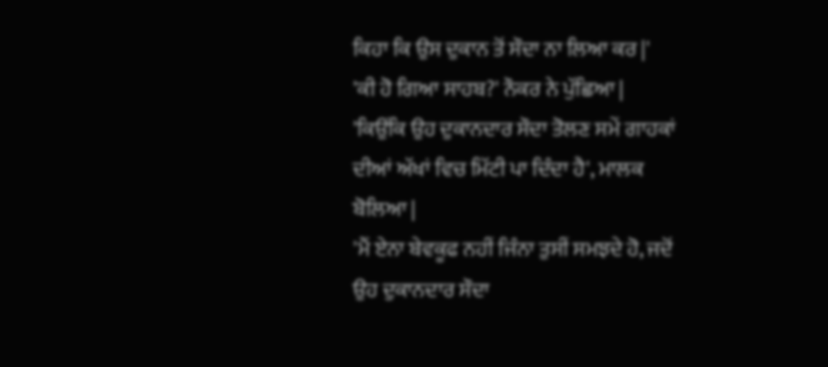ਕਿਹਾ ਕਿ ਉਸ ਦੁਕਾਨ ਤੋਂ ਸੌਦਾ ਨਾ ਲਿਆ ਕਰ |'
'ਕੀ ਹੋ ਗਿਆ ਸਾਹਬ?' ਨੌਕਰ ਨੇ ਪੁੱਛਿਆ |
'ਕਿਉਂਕਿ ਉਹ ਦੁਕਾਨਦਾਰ ਸੌਦਾ ਤੋਲਣ ਸਮੇਂ ਗਾਹਕਾਂ ਦੀਆਂ ਅੱਖਾਂ ਵਿਚ ਮਿੱਟੀ ਪਾ ਦਿੰਦਾ ਹੈ', ਮਾਲਕ ਬੋਲਿਆ |
'ਮੈਂ ਏਨਾ ਬੇਵਕੂਫ ਨਹੀਂ ਜਿੰਨਾ ਤੁਸੀਂ ਸਮਝਦੇ ਹੋ, ਜਦੋਂ ਉਹ ਦੁਕਾਨਦਾਰ ਸੌਦਾ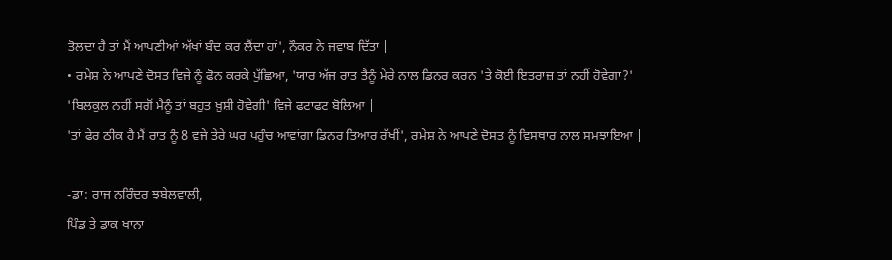ਤੋਲਦਾ ਹੈ ਤਾਂ ਮੈਂ ਆਪਣੀਆਂ ਅੱਖਾਂ ਬੰਦ ਕਰ ਲੈਂਦਾ ਹਾਂ', ਨੌਕਰ ਨੇ ਜਵਾਬ ਦਿੱਤਾ |
• ਰਮੇਸ਼ ਨੇ ਆਪਣੇ ਦੋਸਤ ਵਿਜੇ ਨੂੰ ਫੋਨ ਕਰਕੇ ਪੁੱਛਿਆ, 'ਯਾਰ ਅੱਜ ਰਾਤ ਤੈਨੂੰ ਮੇਰੇ ਨਾਲ ਡਿਨਰ ਕਰਨ 'ਤੇ ਕੋਈ ਇਤਰਾਜ਼ ਤਾਂ ਨਹੀਂ ਹੋਵੇਗਾ?'
'ਬਿਲਕੁਲ ਨਹੀਂ ਸਗੋਂ ਮੈਨੂੰ ਤਾਂ ਬਹੁਤ ਖ਼ੁਸ਼ੀ ਹੋਵੇਗੀ' ਵਿਜੇ ਫਟਾਫਟ ਬੋਲਿਆ |
'ਤਾਂ ਫੇਰ ਠੀਕ ਹੈ ਮੈਂ ਰਾਤ ਨੂੰ 8 ਵਜੇ ਤੇਰੇ ਘਰ ਪਹੁੰਚ ਆਵਾਂਗਾ ਡਿਨਰ ਤਿਆਰ ਰੱਖੀਂ', ਰਮੇਸ਼ ਨੇ ਆਪਣੇ ਦੋਸਤ ਨੂੰ ਵਿਸਥਾਰ ਨਾਲ ਸਮਝਾਇਆ |

-ਡਾ: ਰਾਜ ਨਰਿੰਦਰ ਝਬੇਲਵਾਲੀ,
ਪਿੰਡ ਤੇ ਡਾਕ ਖਾਨਾ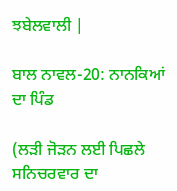ਝਬੇਲਵਾਲੀ |

ਬਾਲ ਨਾਵਲ-20: ਨਾਨਕਿਆਂ ਦਾ ਪਿੰਡ

(ਲੜੀ ਜੋੜਨ ਲਈ ਪਿਛਲੇ ਸਨਿਚਰਵਾਰ ਦਾ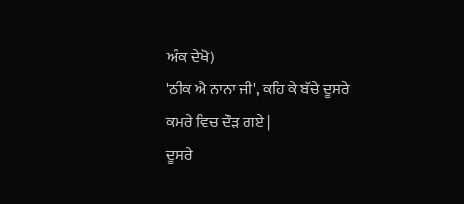ਅੰਕ ਦੇਖੋ)
'ਠੀਕ ਐ ਨਾਨਾ ਜੀ', ਕਹਿ ਕੇ ਬੱਚੇ ਦੂਸਰੇ ਕਮਰੇ ਵਿਚ ਦੌੜ ਗਏ |
ਦੂਸਰੇ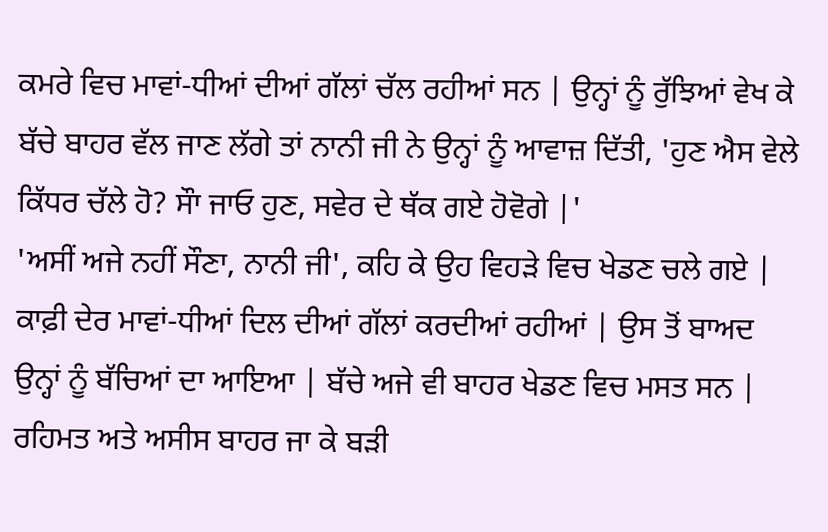ਕਮਰੇ ਵਿਚ ਮਾਵਾਂ-ਧੀਆਂ ਦੀਆਂ ਗੱਲਾਂ ਚੱਲ ਰਹੀਆਂ ਸਨ | ਉਨ੍ਹਾਂ ਨੂੰ ਰੁੱਝਿਆਂ ਵੇਖ ਕੇ ਬੱਚੇ ਬਾਹਰ ਵੱਲ ਜਾਣ ਲੱਗੇ ਤਾਂ ਨਾਨੀ ਜੀ ਨੇ ਉਨ੍ਹਾਂ ਨੂੰ ਆਵਾਜ਼ ਦਿੱਤੀ, 'ਹੁਣ ਐਸ ਵੇਲੇ ਕਿੱਧਰ ਚੱਲੇ ਹੋ? ਸੌਾ ਜਾਓ ਹੁਣ, ਸਵੇਰ ਦੇ ਥੱਕ ਗਏ ਹੋਵੋਗੇ |'
'ਅਸੀਂ ਅਜੇ ਨਹੀਂ ਸੌਣਾ, ਨਾਨੀ ਜੀ', ਕਹਿ ਕੇ ਉਹ ਵਿਹੜੇ ਵਿਚ ਖੇਡਣ ਚਲੇ ਗਏ |
ਕਾਫ਼ੀ ਦੇਰ ਮਾਵਾਂ-ਧੀਆਂ ਦਿਲ ਦੀਆਂ ਗੱਲਾਂ ਕਰਦੀਆਂ ਰਹੀਆਂ | ਉਸ ਤੋਂ ਬਾਅਦ ਉਨ੍ਹਾਂ ਨੂੰ ਬੱਚਿਆਂ ਦਾ ਆਇਆ | ਬੱਚੇ ਅਜੇ ਵੀ ਬਾਹਰ ਖੇਡਣ ਵਿਚ ਮਸਤ ਸਨ | ਰਹਿਮਤ ਅਤੇ ਅਸੀਸ ਬਾਹਰ ਜਾ ਕੇ ਬੜੀ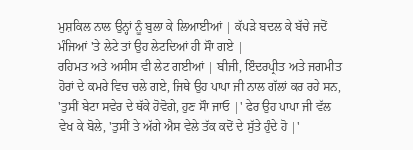ਮੁਸ਼ਕਿਲ ਨਾਲ ਉਨ੍ਹਾਂ ਨੂੰ ਬੁਲਾ ਕੇ ਲਿਆਈਆਂ | ਕੱਪੜੇ ਬਦਲ ਕੇ ਬੱਚੇ ਜਦੋਂ ਮੰਜਿਆਂ 'ਤੇ ਲੇਟੇ ਤਾਂ ਉਹ ਲੇਟਦਿਆਂ ਹੀ ਸੌਾ ਗਏ |
ਰਹਿਮਤ ਅਤੇ ਅਸੀਸ ਵੀ ਲੇਟ ਗਈਆਂ | ਬੀਜੀ, ਇੰਦਰਪ੍ਰੀਤ ਅਤੇ ਜਗਮੀਤ ਹੋਰਾਂ ਦੇ ਕਮਰੇ ਵਿਚ ਚਲੇ ਗਏ, ਜਿਥੇ ਉਹ ਪਾਪਾ ਜੀ ਨਾਲ ਗੱਲਾਂ ਕਰ ਰਹੇ ਸਨ, 'ਤੁਸੀਂ ਬੇਟਾ ਸਵੇਰ ਦੇ ਥੱਕੇ ਹੋਵੋਗੇ, ਹੁਣ ਸੌਾ ਜਾਓ |' ਫੇਰ ਉਹ ਪਾਪਾ ਜੀ ਵੱਲ ਵੇਖ ਕੇ ਬੋਲੇ, 'ਤੁਸੀਂ ਤੇ ਅੱਗੇ ਐਸ ਵੇਲੇ ਤੱਕ ਕਦੋਂ ਦੇ ਸੁੱਤੇ ਹੁੰਦੇ ਹੋ |'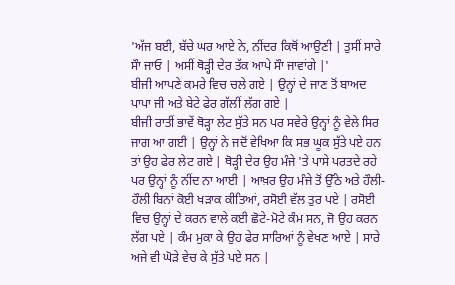'ਅੱਜ ਬਈ, ਬੱਚੇ ਘਰ ਆਏ ਨੇ, ਨੀਂਦਰ ਕਿਥੋਂ ਆਉਣੀ | ਤੁਸੀਂ ਸਾਰੇ ਸੌਾ ਜਾਓ | ਅਸੀਂ ਥੋੜ੍ਹੀ ਦੇਰ ਤੱਕ ਆਪੇ ਸੌਾ ਜਾਵਾਂਗੇ |'
ਬੀਜੀ ਆਪਣੇ ਕਮਰੇ ਵਿਚ ਚਲੇ ਗਏ | ਉਨ੍ਹਾਂ ਦੇ ਜਾਣ ਤੋਂ ਬਾਅਦ ਪਾਪਾ ਜੀ ਅਤੇ ਬੇਟੇ ਫੇਰ ਗੱਲੀਂ ਲੱਗ ਗਏ |
ਬੀਜੀ ਰਾਤੀਂ ਭਾਵੇਂ ਥੋੜ੍ਹਾ ਲੇਟ ਸੁੱਤੇ ਸਨ ਪਰ ਸਵੇਰੇ ਉਨ੍ਹਾਂ ਨੂੰ ਵੇਲੇ ਸਿਰ ਜਾਗ ਆ ਗਈ | ਉਨ੍ਹਾਂ ਨੇ ਜਦੋਂ ਵੇਖਿਆ ਕਿ ਸਭ ਘੂਕ ਸੁੱਤੇ ਪਏ ਹਨ ਤਾਂ ਉਹ ਫੇਰ ਲੇਟ ਗਏ | ਥੋੜ੍ਹੀ ਦੇਰ ਉਹ ਮੰਜੇ 'ਤੇ ਪਾਸੇ ਪਰਤਦੇ ਰਹੇ ਪਰ ਉਨ੍ਹਾਂ ਨੂੰ ਨੀਂਦ ਨਾ ਆਈ | ਆਖ਼ਰ ਉਹ ਮੰਜੇ ਤੋਂ ਉੱਠੇ ਅਤੇ ਹੌਲੀ-ਹੌਲੀ ਬਿਨਾਂ ਕੋਈ ਖੜਾਕ ਕੀਤਿਆਂ, ਰਸੋਈ ਵੱਲ ਤੁਰ ਪਏ | ਰਸੋਈ ਵਿਚ ਉਨ੍ਹਾਂ ਦੇ ਕਰਨ ਵਾਲੇ ਕਈ ਛੋਟੇ-ਮੋਟੇ ਕੰਮ ਸਨ, ਜੋ ਉਹ ਕਰਨ ਲੱਗ ਪਏ | ਕੰਮ ਮੁਕਾ ਕੇ ਉਹ ਫੇਰ ਸਾਰਿਆਂ ਨੂੰ ਵੇਖਣ ਆਏ | ਸਾਰੇ ਅਜੇ ਵੀ ਘੋੜੇ ਵੇਚ ਕੇ ਸੁੱਤੇ ਪਏ ਸਨ |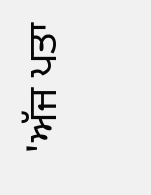'ਅੱਜ ਪਤਾ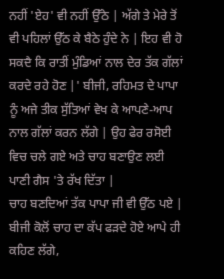ਨਹੀਂ 'ਏਹ' ਵੀ ਨਹੀਂ ਉੱਠੇ | ਅੱਗੇ ਤੇ ਮੇਰੇ ਤੋਂ ਵੀ ਪਹਿਲਾਂ ਉੱਠ ਕੇ ਬੈਠੇ ਹੁੰਦੇ ਨੇ | ਇਹ ਵੀ ਹੋ ਸਕਦੈ ਕਿ ਰਾਤੀਂ ਮੁੰਡਿਆਂ ਨਾਲ ਦੇਰ ਤੱਕ ਗੱਲਾਂ ਕਰਦੇ ਰਹੇ ਹੋਣ |' ਬੀਜੀ, ਰਹਿਮਤ ਦੇ ਪਾਪਾ ਨੂੰ ਅਜੇ ਤੀਕ ਸੁੱਤਿਆਂ ਵੇਖ ਕੇ ਆਪਣੇ-ਆਪ ਨਾਲ ਗੱਲਾਂ ਕਰਨ ਲੱਗੇ | ਉਹ ਫੇਰ ਰਸੋਈ ਵਿਚ ਚਲੇ ਗਏ ਅਤੇ ਚਾਹ ਬਣਾਉਣ ਲਈ ਪਾਣੀ ਗੈਸ 'ਤੇ ਰੱਖ ਦਿੱਤਾ |
ਚਾਹ ਬਣਦਿਆਂ ਤੱਕ ਪਾਪਾ ਜੀ ਵੀ ਉੱਠ ਪਏ | ਬੀਜੀ ਕੋਲੋਂ ਚਾਹ ਦਾ ਕੱਪ ਫੜਦੇ ਹੋਏ ਆਪੇ ਹੀ ਕਹਿਣ ਲੱਗੇ,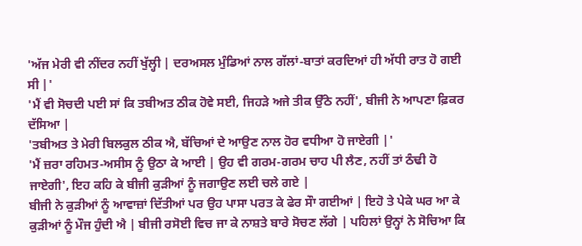'ਅੱਜ ਮੇਰੀ ਵੀ ਨੀਂਦਰ ਨਹੀਂ ਖੁੱਲ੍ਹੀ | ਦਰਅਸਲ ਮੁੰਡਿਆਂ ਨਾਲ ਗੱਲਾਂ-ਬਾਤਾਂ ਕਰਦਿਆਂ ਹੀ ਅੱਧੀ ਰਾਤ ਹੋ ਗਈ ਸੀ |'
'ਮੈਂ ਵੀ ਸੋਚਦੀ ਪਈ ਸਾਂ ਕਿ ਤਬੀਅਤ ਠੀਕ ਹੋਵੇ ਸਈ, ਜਿਹੜੇ ਅਜੇ ਤੀਕ ਉੱਠੇ ਨਹੀਂ', ਬੀਜੀ ਨੇ ਆਪਣਾ ਫ਼ਿਕਰ ਦੱਸਿਆ |
'ਤਬੀਅਤ ਤੇ ਮੇਰੀ ਬਿਲਕੁਲ ਠੀਕ ਐ, ਬੱਚਿਆਂ ਦੇ ਆਉਣ ਨਾਲ ਹੋਰ ਵਧੀਆ ਹੋ ਜਾਏਗੀ |'
'ਮੈਂ ਜ਼ਰਾ ਰਹਿਮਤ-ਅਸੀਸ ਨੂੰ ਉਠਾ ਕੇ ਆਈ | ਉਹ ਵੀ ਗਰਮ-ਗਰਮ ਚਾਹ ਪੀ ਲੈਣ, ਨਹੀਂ ਤਾਂ ਠੰਢੀ ਹੋ ਜਾਏਗੀ', ਇਹ ਕਹਿ ਕੇ ਬੀਜੀ ਕੁੜੀਆਂ ਨੂੰ ਜਗਾਉਣ ਲਈ ਚਲੇ ਗਏ |
ਬੀਜੀ ਨੇ ਕੁੜੀਆਂ ਨੂੰ ਆਵਾਜ਼ਾਂ ਦਿੱਤੀਆਂ ਪਰ ਉਹ ਪਾਸਾ ਪਰਤ ਕੇ ਫੇਰ ਸੌਾ ਗਈਆਂ | ਇਹੋ ਤੇ ਪੇਕੇ ਘਰ ਆ ਕੇ ਕੁੜੀਆਂ ਨੂੰ ਮੌਜ ਹੁੰਦੀ ਐ | ਬੀਜੀ ਰਸੋਈ ਵਿਚ ਜਾ ਕੇ ਨਾਸ਼ਤੇ ਬਾਰੇ ਸੋਚਣ ਲੱਗੇ | ਪਹਿਲਾਂ ਉਨ੍ਹਾਂ ਨੇ ਸੋਚਿਆ ਕਿ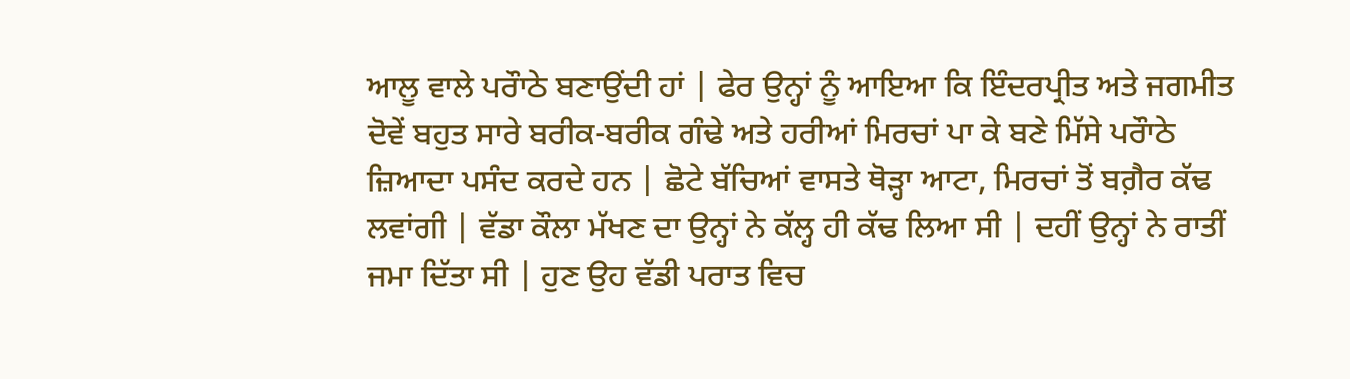ਆਲੂ ਵਾਲੇ ਪਰੌਾਠੇ ਬਣਾਉਂਦੀ ਹਾਂ | ਫੇਰ ਉਨ੍ਹਾਂ ਨੂੰ ਆਇਆ ਕਿ ਇੰਦਰਪ੍ਰੀਤ ਅਤੇ ਜਗਮੀਤ ਦੋਵੇਂ ਬਹੁਤ ਸਾਰੇ ਬਰੀਕ-ਬਰੀਕ ਗੰਢੇ ਅਤੇ ਹਰੀਆਂ ਮਿਰਚਾਂ ਪਾ ਕੇ ਬਣੇ ਮਿੱਸੇ ਪਰੌਾਠੇ ਜ਼ਿਆਦਾ ਪਸੰਦ ਕਰਦੇ ਹਨ | ਛੋਟੇ ਬੱਚਿਆਂ ਵਾਸਤੇ ਥੋੜ੍ਹਾ ਆਟਾ, ਮਿਰਚਾਂ ਤੋਂ ਬਗ਼ੈਰ ਕੱਢ ਲਵਾਂਗੀ | ਵੱਡਾ ਕੌਲਾ ਮੱਖਣ ਦਾ ਉਨ੍ਹਾਂ ਨੇ ਕੱਲ੍ਹ ਹੀ ਕੱਢ ਲਿਆ ਸੀ | ਦਹੀਂ ਉਨ੍ਹਾਂ ਨੇ ਰਾਤੀਂ ਜਮਾ ਦਿੱਤਾ ਸੀ | ਹੁਣ ਉਹ ਵੱਡੀ ਪਰਾਤ ਵਿਚ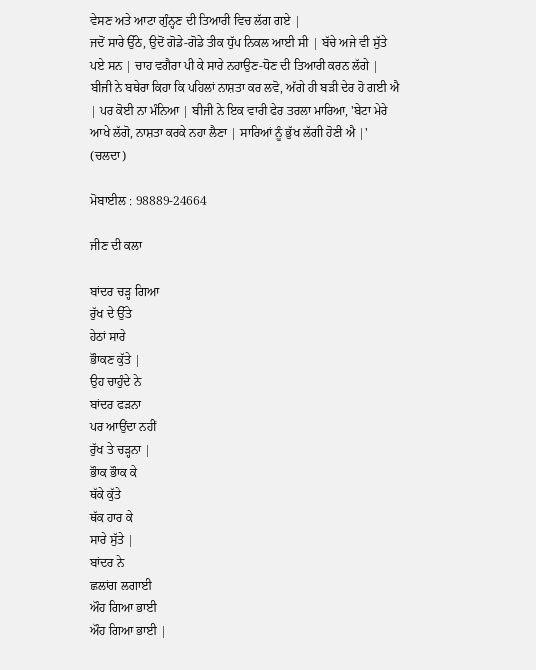ਵੇਸਣ ਅਤੇ ਆਟਾ ਗੁੰਨ੍ਹਣ ਦੀ ਤਿਆਰੀ ਵਿਚ ਲੱਗ ਗਏ |
ਜਦੋਂ ਸਾਰੇ ਉੱਠੇ, ਉਦੋਂ ਗੋਡੇ-ਗੋਡੇ ਤੀਕ ਧੁੱਪ ਨਿਕਲ ਆਈ ਸੀ | ਬੱਚੇ ਅਜੇ ਵੀ ਸੁੱਤੇ ਪਏ ਸਨ | ਚਾਹ ਵਗੈਰਾ ਪੀ ਕੇ ਸਾਰੇ ਨਹਾਉਣ-ਧੋਣ ਦੀ ਤਿਆਰੀ ਕਰਨ ਲੱਗੇ | ਬੀਜੀ ਨੇ ਬਥੇਰਾ ਕਿਹਾ ਕਿ ਪਹਿਲਾਂ ਨਾਸ਼ਤਾ ਕਰ ਲਵੋ, ਅੱਗੇ ਹੀ ਬੜੀ ਦੇਰ ਹੋ ਗਈ ਐ | ਪਰ ਕੋਈ ਨਾ ਮੰਨਿਆ | ਬੀਜੀ ਨੇ ਇਕ ਵਾਰੀ ਫੇਰ ਤਰਲਾ ਮਾਰਿਆ, 'ਬੇਟਾ ਮੇਰੇ ਆਖੇ ਲੱਗੋ, ਨਾਸ਼ਤਾ ਕਰਕੇ ਨਹਾ ਲੈਣਾ | ਸਾਰਿਆਂ ਨੂੰ ਭੁੱਖ ਲੱਗੀ ਹੋਣੀ ਐ |' (ਚਲਦਾ)

ਮੋਬਾਈਲ : 98889-24664

ਜੀਣ ਦੀ ਕਲਾ

ਬਾਂਦਰ ਚੜ੍ਹ ਗਿਆ
ਰੁੱਖ ਦੇ ਉੱਤੇ
ਹੇਠਾਂ ਸਾਰੇ
ਭੌਾਕਣ ਕੁੱਤੇ |
ਉਹ ਚਾਹੁੰਦੇ ਨੇ
ਬਾਂਦਰ ਫੜਨਾ
ਪਰ ਆਉਂਦਾ ਨਹੀਂ
ਰੁੱਖ ਤੇ ਚੜ੍ਹਨਾ |
ਭੌਾਕ ਭੌਾਕ ਕੇ
ਥੱਕੇ ਕੁੱਤੇ
ਥੱਕ ਹਾਰ ਕੇ
ਸਾਰੇ ਸੁੱਤੇ |
ਬਾਂਦਰ ਨੇ
ਛਲਾਂਗ ਲਗਾਈ
ਔਹ ਗਿਆ ਭਾਈ
ਔਹ ਗਿਆ ਭਾਈ |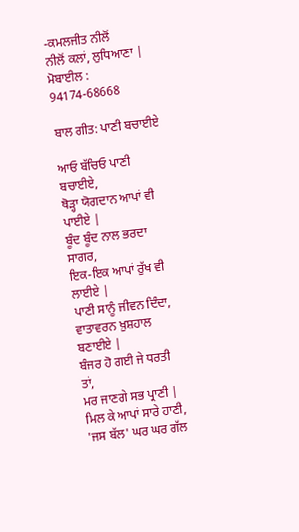-ਕਮਲਜੀਤ ਨੀਲੋਂ
ਨੀਲੋਂ ਕਲਾਂ, ਲੁਧਿਆਣਾ | ਮੋਬਾਈਲ : 94174-68668

ਬਾਲ ਗੀਤ: ਪਾਣੀ ਬਚਾਈਏ

ਆਓ ਬੱਚਿਓ ਪਾਣੀ ਬਚਾਈਏ,
ਥੋੜ੍ਹਾ ਯੋਗਦਾਨ ਆਪਾਂ ਵੀ ਪਾਈਏ |
ਬੂੰਦ ਬੂੰਦ ਨਾਲ ਭਰਦਾ ਸਾਗਰ,
ਇਕ-ਇਕ ਆਪਾਂ ਰੁੱਖ ਵੀ ਲਾਈਏ |
ਪਾਣੀ ਸਾਨੂੰ ਜੀਵਨ ਦਿੰਦਾ,
ਵਾਤਾਵਰਨ ਖ਼ੁਸ਼ਹਾਲ ਬਣਾਈਏ |
ਬੰਜਰ ਹੋ ਗਈ ਜੇ ਧਰਤੀ ਤਾਂ,
ਮਰ ਜਾਣਗੇ ਸਭ ਪ੍ਰਾਣੀ |
ਮਿਲ ਕੇ ਆਪਾਂ ਸਾਰੇ ਹਾਣੀ,
'ਜਸ ਬੱਲ' ਘਰ ਘਰ ਗੱਲ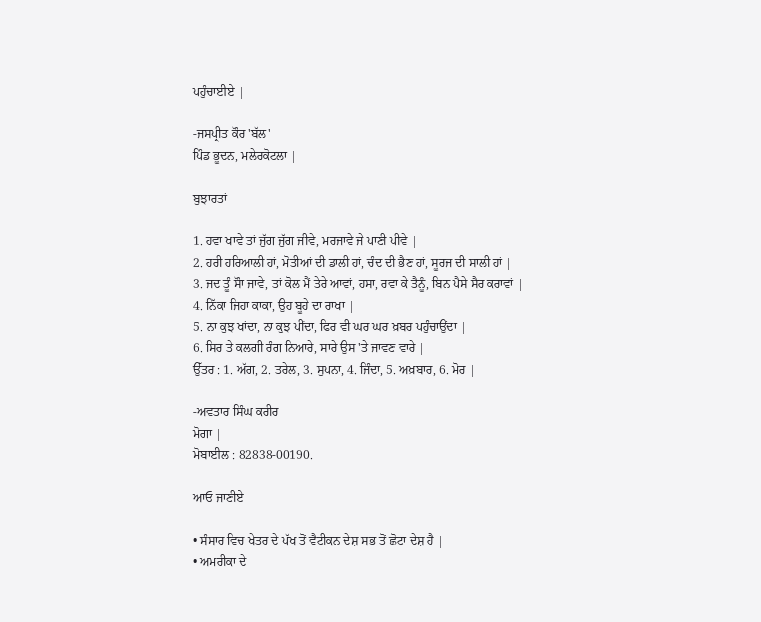ਪਹੁੰਚਾਈਏ |

-ਜਸਪ੍ਰੀਤ ਕੌਰ 'ਬੱਲ'
ਪਿੰਡ ਭੂਦਨ, ਮਲੇਰਕੋਟਲਾ |

ਬੁਝਾਰਤਾਂ

1. ਹਵਾ ਖਾਵੇ ਤਾਂ ਜੁੱਗ ਜੁੱਗ ਜੀਵੇ, ਮਰਜਾਵੇ ਜੇ ਪਾਣੀ ਪੀਵੇ |
2. ਹਰੀ ਹਰਿਆਲੀ ਹਾਂ, ਮੋਤੀਆਂ ਦੀ ਡਾਲੀ ਹਾਂ, ਚੰਦ ਦੀ ਭੈਣ ਹਾਂ, ਸੂਰਜ ਦੀ ਸਾਲੀ ਹਾਂ |
3. ਜਦ ਤੂੰ ਸੌਾ ਜਾਵੇ, ਤਾਂ ਕੋਲ ਮੈਂ ਤੇਰੇ ਆਵਾਂ, ਹਸਾ, ਰਵਾ ਕੇ ਤੈਨੂੰ, ਬਿਨ ਪੈਸੇ ਸੈਰ ਕਰਾਵਾਂ |
4. ਨਿੱਕਾ ਜਿਹਾ ਕਾਕਾ, ਉਹ ਬੂਹੇ ਦਾ ਰਾਖਾ |
5. ਨਾ ਕੁਝ ਖਾਂਦਾ, ਨਾ ਕੁਝ ਪੀਂਦਾ, ਫਿਰ ਵੀ ਘਰ ਘਰ ਖ਼ਬਰ ਪਹੁੰਚਾਉਂਦਾ |
6. ਸਿਰ ਤੇ ਕਲਗੀ ਰੰਗ ਨਿਆਰੇ, ਸਾਰੇ ਉਸ 'ਤੇ ਜਾਵਣ ਵਾਰੇ |
ਉੱਤਰ : 1. ਅੱਗ, 2. ਤਰੇਲ, 3. ਸੁਪਨਾ, 4. ਜਿੰਦਾ, 5. ਅਖ਼ਬਾਰ, 6. ਮੋਰ |

-ਅਵਤਾਰ ਸਿੰਘ ਕਰੀਰ
ਮੋਗਾ |
ਮੋਬਾਈਲ : 82838-00190.

ਆਓ ਜਾਣੀਏ

• ਸੰਸਾਰ ਵਿਚ ਖੇਤਰ ਦੇ ਪੱਖ ਤੋਂ ਵੈਟੀਕਨ ਦੇਸ਼ ਸਭ ਤੋਂ ਛੋਟਾ ਦੇਸ਼ ਹੈ |
• ਅਮਰੀਕਾ ਦੇ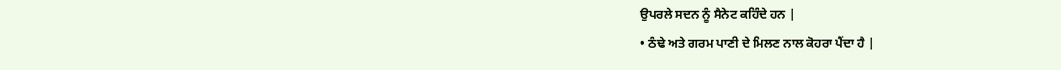ਉਪਰਲੇ ਸਦਨ ਨੂੰ ਸੈਨੇਟ ਕਹਿੰਦੇ ਹਨ |
• ਠੰਢੇ ਅਤੇ ਗਰਮ ਪਾਣੀ ਦੇ ਮਿਲਣ ਨਾਲ ਕੋਹਰਾ ਪੈਂਦਾ ਹੈ |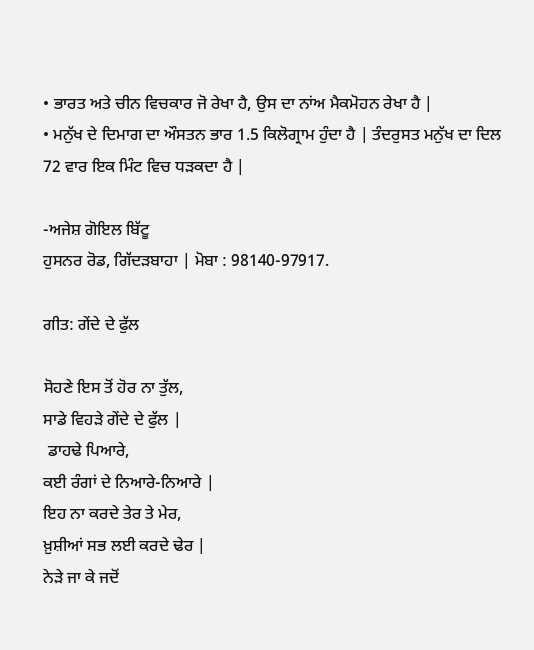• ਭਾਰਤ ਅਤੇ ਚੀਨ ਵਿਚਕਾਰ ਜੋ ਰੇਖਾ ਹੈ, ਉਸ ਦਾ ਨਾਂਅ ਮੈਕਮੋਹਨ ਰੇਖਾ ਹੈ |
• ਮਨੁੱਖ ਦੇ ਦਿਮਾਗ ਦਾ ਔਸਤਨ ਭਾਰ 1.5 ਕਿਲੋਗ੍ਰਾਮ ਹੁੰਦਾ ਹੈ | ਤੰਦਰੁਸਤ ਮਨੁੱਖ ਦਾ ਦਿਲ 72 ਵਾਰ ਇਕ ਮਿੰਟ ਵਿਚ ਧੜਕਦਾ ਹੈ |

-ਅਜੇਸ਼ ਗੋਇਲ ਬਿੱਟੂ
ਹੁਸਨਰ ਰੋਡ, ਗਿੱਦੜਬਾਹਾ | ਮੋਬਾ : 98140-97917.

ਗੀਤ: ਗੇਂਦੇ ਦੇ ਫੁੱਲ

ਸੋਹਣੇ ਇਸ ਤੋਂ ਹੋਰ ਨਾ ਤੁੱਲ,
ਸਾਡੇ ਵਿਹੜੇ ਗੇਂਦੇ ਦੇ ਫੁੱਲ |
 ਡਾਹਢੇ ਪਿਆਰੇ,
ਕਈ ਰੰਗਾਂ ਦੇ ਨਿਆਰੇ-ਨਿਆਰੇ |
ਇਹ ਨਾ ਕਰਦੇ ਤੇਰ ਤੇ ਮੇਰ,
ਖ਼ੁਸ਼ੀਆਂ ਸਭ ਲਈ ਕਰਦੇ ਢੇਰ |
ਨੇੜੇ ਜਾ ਕੇ ਜਦੋਂ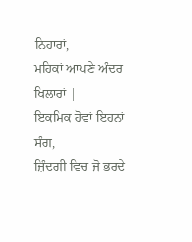ਨਿਹਾਰਾਂ,
ਮਹਿਕਾਂ ਆਪਣੇ ਅੰਦਰ ਖਿਲਾਰਾਂ |
ਇਕਮਿਕ ਹੋਵਾਂ ਇਹਨਾਂ ਸੰਗ,
ਜ਼ਿੰਦਗੀ ਵਿਚ ਜੋ ਭਰਦੇ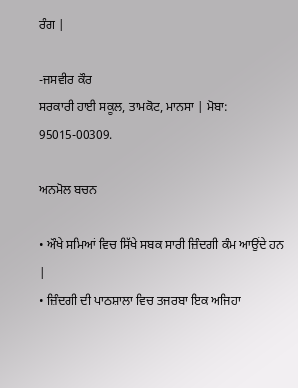ਰੰਗ |

-ਜਸਵੀਰ ਕੌਰ
ਸਰਕਾਰੀ ਹਾਈ ਸਕੂਲ, ਤਾਮਕੋਟ, ਮਾਨਸਾ | ਮੋਬਾ: 95015-00309.

ਅਨਮੋਲ ਬਚਨ

• ਔਖੇ ਸਮਿਆਂ ਵਿਚ ਸਿੱਖੇ ਸਬਕ ਸਾਰੀ ਜ਼ਿੰਦਗੀ ਕੰਮ ਆਉਂਦੇ ਹਨ |
• ਜ਼ਿੰਦਗੀ ਦੀ ਪਾਠਸ਼ਾਲਾ ਵਿਚ ਤਜਰਬਾ ਇਕ ਅਜਿਹਾ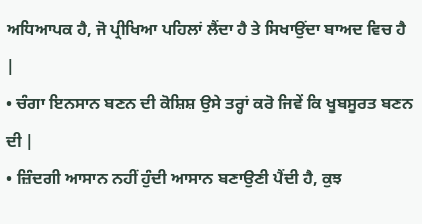ਅਧਿਆਪਕ ਹੈ, ਜੋ ਪ੍ਰੀਖਿਆ ਪਹਿਲਾਂ ਲੈਂਦਾ ਹੈ ਤੇ ਸਿਖਾਉਂਦਾ ਬਾਅਦ ਵਿਚ ਹੈ |
• ਚੰਗਾ ਇਨਸਾਨ ਬਣਨ ਦੀ ਕੋਸ਼ਿਸ਼ ਉਸੇ ਤਰ੍ਹਾਂ ਕਰੋ ਜਿਵੇਂ ਕਿ ਖੂਬਸੂਰਤ ਬਣਨ ਦੀ |
• ਜ਼ਿੰਦਗੀ ਆਸਾਨ ਨਹੀਂ ਹੁੰਦੀ ਆਸਾਨ ਬਣਾਉਣੀ ਪੈਂਦੀ ਹੈ, ਕੁਝ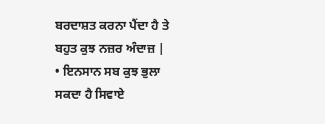ਬਰਦਾਸ਼ਤ ਕਰਨਾ ਪੈਂਦਾ ਹੈ ਤੇ ਬਹੁਤ ਕੁਝ ਨਜ਼ਰ ਅੰਦਾਜ਼ |
• ਇਨਸਾਨ ਸਬ ਕੁਝ ਭੁਲਾ ਸਕਦਾ ਹੈ ਸਿਵਾਏ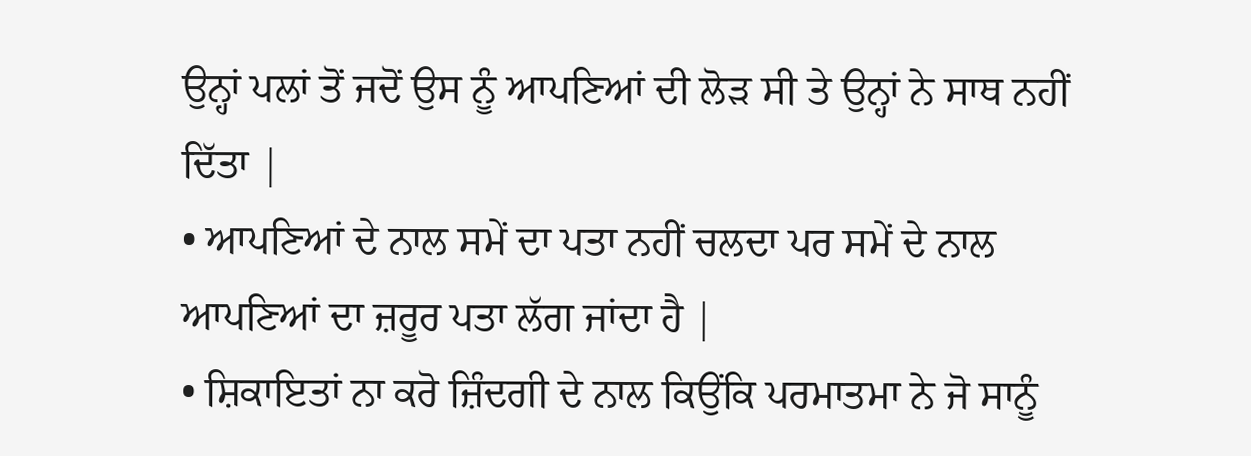ਉਨ੍ਹਾਂ ਪਲਾਂ ਤੋਂ ਜਦੋਂ ਉਸ ਨੂੰ ਆਪਣਿਆਂ ਦੀ ਲੋੜ ਸੀ ਤੇ ਉਨ੍ਹਾਂ ਨੇ ਸਾਥ ਨਹੀਂ ਦਿੱਤਾ |
• ਆਪਣਿਆਂ ਦੇ ਨਾਲ ਸਮੇਂ ਦਾ ਪਤਾ ਨਹੀਂ ਚਲਦਾ ਪਰ ਸਮੇਂ ਦੇ ਨਾਲ ਆਪਣਿਆਂ ਦਾ ਜ਼ਰੂਰ ਪਤਾ ਲੱਗ ਜਾਂਦਾ ਹੈ |
• ਸ਼ਿਕਾਇਤਾਂ ਨਾ ਕਰੋ ਜ਼ਿੰਦਗੀ ਦੇ ਨਾਲ ਕਿਉਂਕਿ ਪਰਮਾਤਮਾ ਨੇ ਜੋ ਸਾਨੂੰ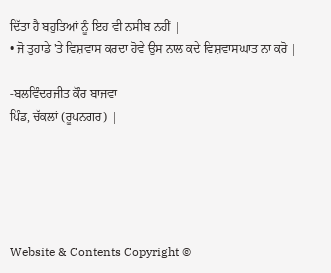ਦਿੱਤਾ ਹੈ ਬਹੁਤਿਆਂ ਨੂੰ ਇਹ ਵੀ ਨਸੀਬ ਨਹੀਂ |
• ਜੋ ਤੁਹਾਡੇ 'ਤੇ ਵਿਸ਼ਵਾਸ ਕਰਦਾ ਹੋਵੇ ਉਸ ਨਾਲ ਕਦੇ ਵਿਸ਼ਵਾਸਘਾਤ ਨਾ ਕਰੋ |

-ਬਲਵਿੰਦਰਜੀਤ ਕੌਰ ਬਾਜਵਾ
ਪਿੰਡ, ਚੱਕਲਾਂ (ਰੂਪਨਗਰ) |





Website & Contents Copyright ©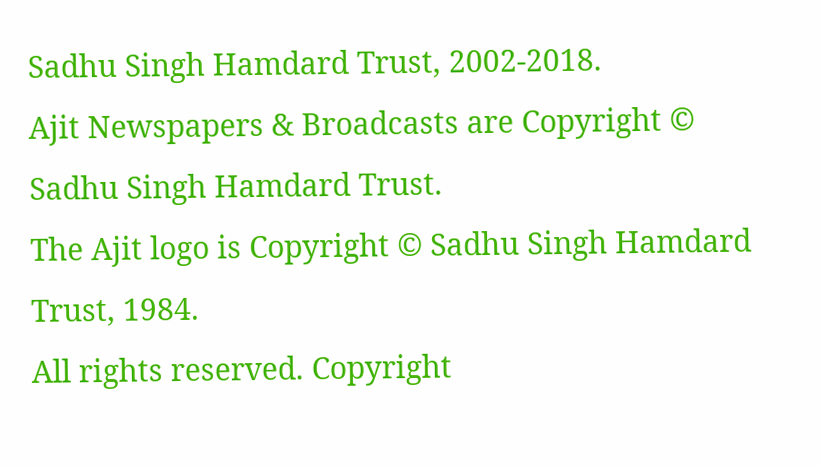Sadhu Singh Hamdard Trust, 2002-2018.
Ajit Newspapers & Broadcasts are Copyright © Sadhu Singh Hamdard Trust.
The Ajit logo is Copyright © Sadhu Singh Hamdard Trust, 1984.
All rights reserved. Copyright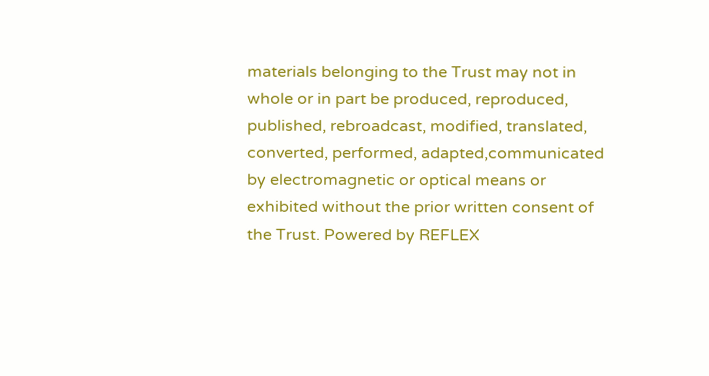materials belonging to the Trust may not in whole or in part be produced, reproduced, published, rebroadcast, modified, translated, converted, performed, adapted,communicated by electromagnetic or optical means or exhibited without the prior written consent of the Trust. Powered by REFLEX